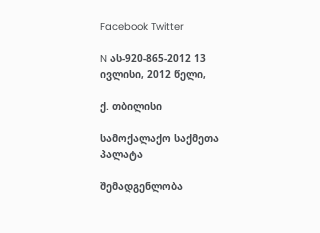Facebook Twitter

N ას-920-865-2012 13 ივლისი, 2012 წელი,

ქ. თბილისი

სამოქალაქო საქმეთა პალატა

შემადგენლობა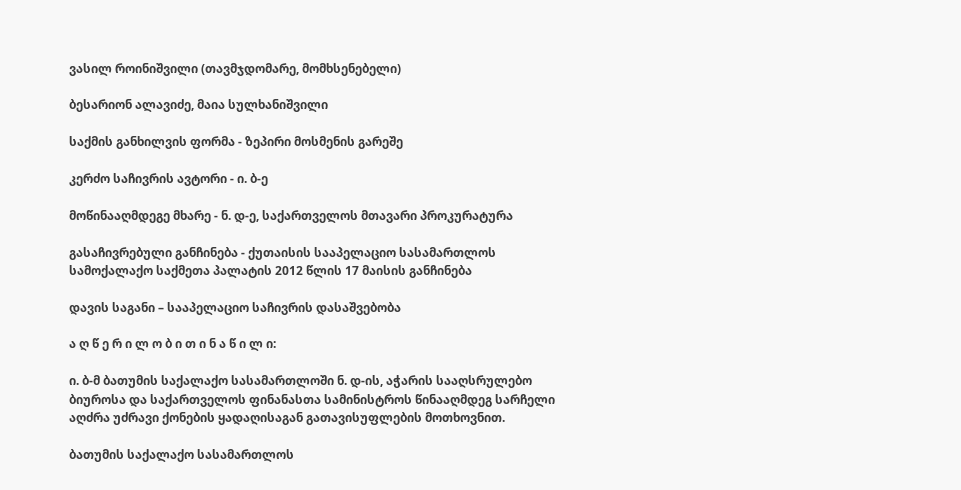ვასილ როინიშვილი (თავმჯდომარე, მომხსენებელი)

ბესარიონ ალავიძე, მაია სულხანიშვილი

საქმის განხილვის ფორმა - ზეპირი მოსმენის გარეშე

კერძო საჩივრის ავტორი - ი. ბ-ე

მოწინააღმდეგე მხარე - ნ. დ-ე, საქართველოს მთავარი პროკურატურა

გასაჩივრებული განჩინება - ქუთაისის სააპელაციო სასამართლოს სამოქალაქო საქმეთა პალატის 2012 წლის 17 მაისის განჩინება

დავის საგანი – სააპელაციო საჩივრის დასაშვებობა

ა ღ წ ე რ ი ლ ო ბ ი თ ი ნ ა წ ი ლ ი:

ი. ბ-მ ბათუმის საქალაქო სასამართლოში ნ. დ-ის, აჭარის სააღსრულებო ბიუროსა და საქართველოს ფინანასთა სამინისტროს წინააღმდეგ სარჩელი აღძრა უძრავი ქონების ყადაღისაგან გათავისუფლების მოთხოვნით.

ბათუმის საქალაქო სასამართლოს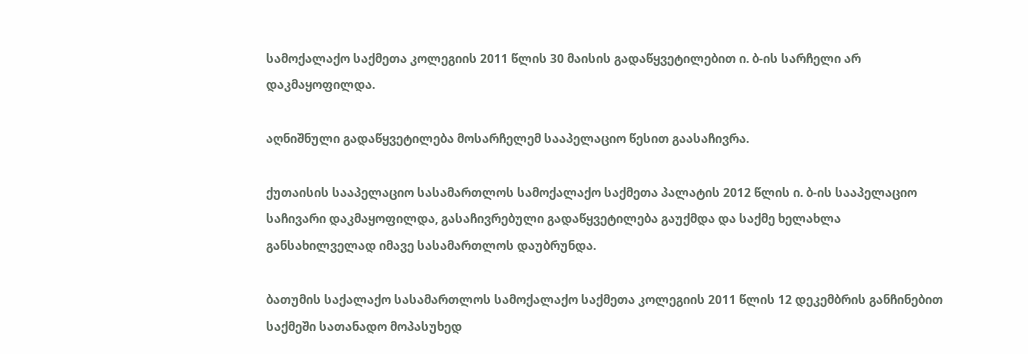სამოქალაქო საქმეთა კოლეგიის 2011 წლის 30 მაისის გადაწყვეტილებით ი. ბ-ის სარჩელი არ დაკმაყოფილდა.

აღნიშნული გადაწყვეტილება მოსარჩელემ სააპელაციო წესით გაასაჩივრა.

ქუთაისის სააპელაციო სასამართლოს სამოქალაქო საქმეთა პალატის 2012 წლის ი. ბ-ის სააპელაციო საჩივარი დაკმაყოფილდა, გასაჩივრებული გადაწყვეტილება გაუქმდა და საქმე ხელახლა განსახილველად იმავე სასამართლოს დაუბრუნდა.

ბათუმის საქალაქო სასამართლოს სამოქალაქო საქმეთა კოლეგიის 2011 წლის 12 დეკემბრის განჩინებით საქმეში სათანადო მოპასუხედ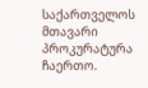საქართველოს მთავარი პროკურატურა ჩაერთო.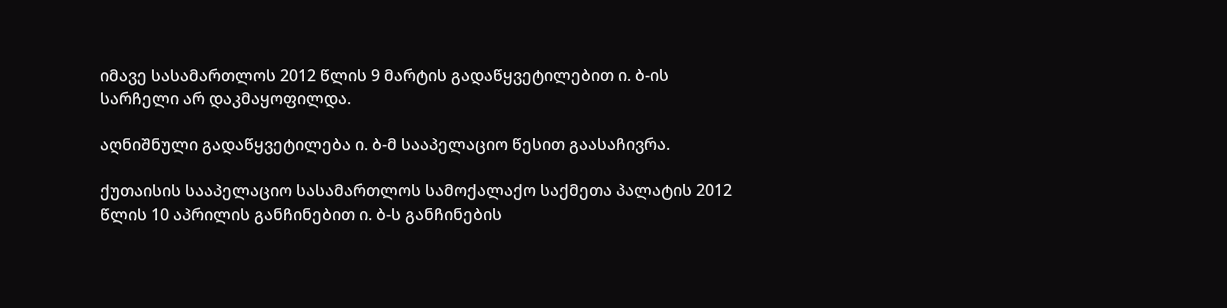იმავე სასამართლოს 2012 წლის 9 მარტის გადაწყვეტილებით ი. ბ-ის სარჩელი არ დაკმაყოფილდა.

აღნიშნული გადაწყვეტილება ი. ბ-მ სააპელაციო წესით გაასაჩივრა.

ქუთაისის სააპელაციო სასამართლოს სამოქალაქო საქმეთა პალატის 2012 წლის 10 აპრილის განჩინებით ი. ბ-ს განჩინების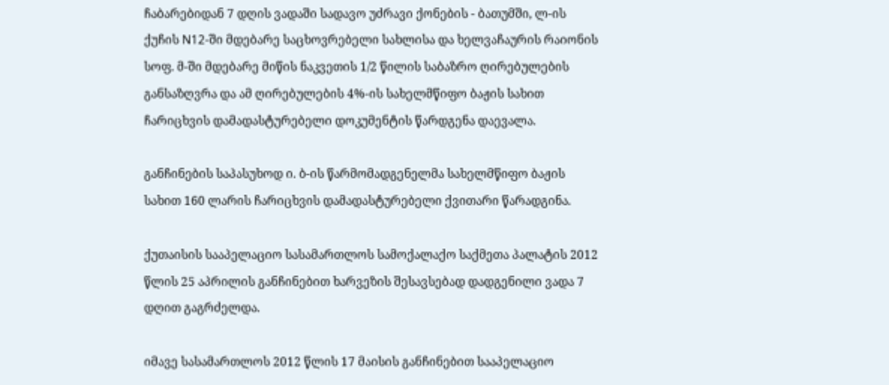ჩაბარებიდან 7 დღის ვადაში სადავო უძრავი ქონების - ბათუმში, ლ-ის ქუჩის N12-ში მდებარე საცხოვრებელი სახლისა და ხელვაჩაურის რაიონის სოფ. მ-ში მდებარე მიწის ნაკვეთის 1/2 წილის საბაზრო ღირებულების განსაზღვრა და ამ ღირებულების 4%-ის სახელმწიფო ბაჟის სახით ჩარიცხვის დამადასტურებელი დოკუმენტის წარდგენა დაევალა.

განჩინების საპასუხოდ ი. ბ-ის წარმომადგენელმა სახელმწიფო ბაჟის სახით 160 ლარის ჩარიცხვის დამადასტურებელი ქვითარი წარადგინა.

ქუთაისის სააპელაციო სასამართლოს სამოქალაქო საქმეთა პალატის 2012 წლის 25 აპრილის განჩინებით ხარვეზის შესავსებად დადგენილი ვადა 7 დღით გაგრძელდა.

იმავე სასამართლოს 2012 წლის 17 მაისის განჩინებით სააპელაციო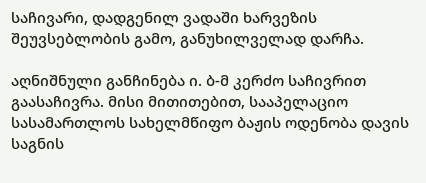საჩივარი, დადგენილ ვადაში ხარვეზის შეუვსებლობის გამო, განუხილველად დარჩა.

აღნიშნული განჩინება ი. ბ-მ კერძო საჩივრით გაასაჩივრა. მისი მითითებით, სააპელაციო სასამართლოს სახელმწიფო ბაჟის ოდენობა დავის საგნის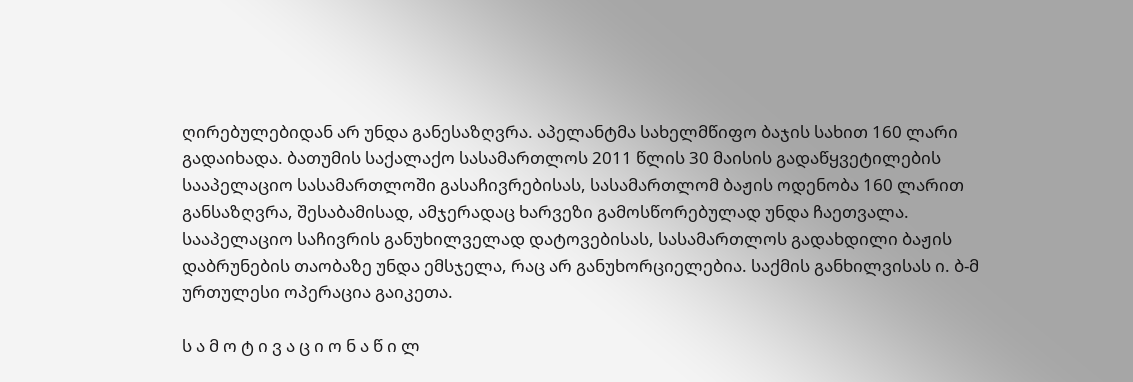ღირებულებიდან არ უნდა განესაზღვრა. აპელანტმა სახელმწიფო ბაჯის სახით 160 ლარი გადაიხადა. ბათუმის საქალაქო სასამართლოს 2011 წლის 30 მაისის გადაწყვეტილების სააპელაციო სასამართლოში გასაჩივრებისას, სასამართლომ ბაჟის ოდენობა 160 ლარით განსაზღვრა, შესაბამისად, ამჯერადაც ხარვეზი გამოსწორებულად უნდა ჩაეთვალა. სააპელაციო საჩივრის განუხილველად დატოვებისას, სასამართლოს გადახდილი ბაჟის დაბრუნების თაობაზე უნდა ემსჯელა, რაც არ განუხორციელებია. საქმის განხილვისას ი. ბ-მ ურთულესი ოპერაცია გაიკეთა.

ს ა მ ო ტ ი ვ ა ც ი ო ნ ა წ ი ლ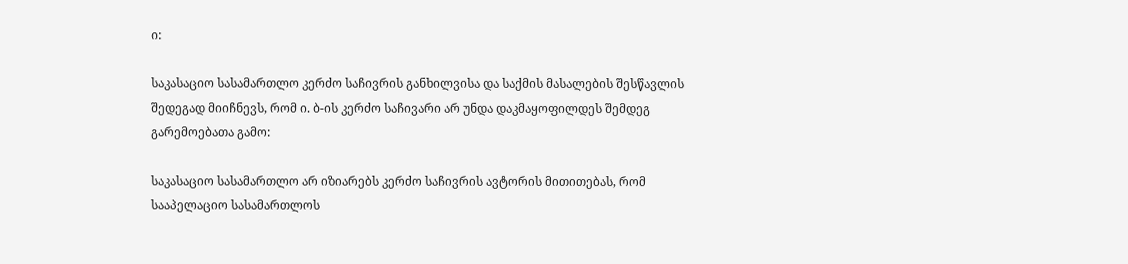ი:

საკასაციო სასამართლო კერძო საჩივრის განხილვისა და საქმის მასალების შესწავლის შედეგად მიიჩნევს, რომ ი. ბ-ის კერძო საჩივარი არ უნდა დაკმაყოფილდეს შემდეგ გარემოებათა გამო:

საკასაციო სასამართლო არ იზიარებს კერძო საჩივრის ავტორის მითითებას, რომ სააპელაციო სასამართლოს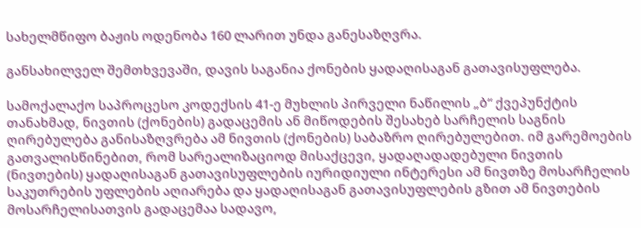სახელმწიფო ბაჟის ოდენობა 160 ლარით უნდა განესაზღვრა.

განსახილველ შემთხვევაში, დავის საგანია ქონების ყადაღისაგან გათავისუფლება.

სამოქალაქო საპროცესო კოდექსის 41-ე მუხლის პირველი ნაწილის „ბ“ ქვეპუნქტის თანახმად, ნივთის (ქონების) გადაცემის ან მიწოდების შესახებ სარჩელის საგნის ღირებულება განისაზღვრება ამ ნივთის (ქონების) საბაზრო ღირებულებით. იმ გარემოების გათვალისწინებით, რომ სარეალიზაციოდ მისაქცევი, ყადაღადადებული ნივთის (ნივთების) ყადაღისაგან გათავისუფლების იურიდიული ინტერესი ამ ნივთზე მოსარჩელის საკუთრების უფლების აღიარება და ყადაღისაგან გათავისუფლების გზით ამ ნივთების მოსარჩელისათვის გადაცემაა სადავო,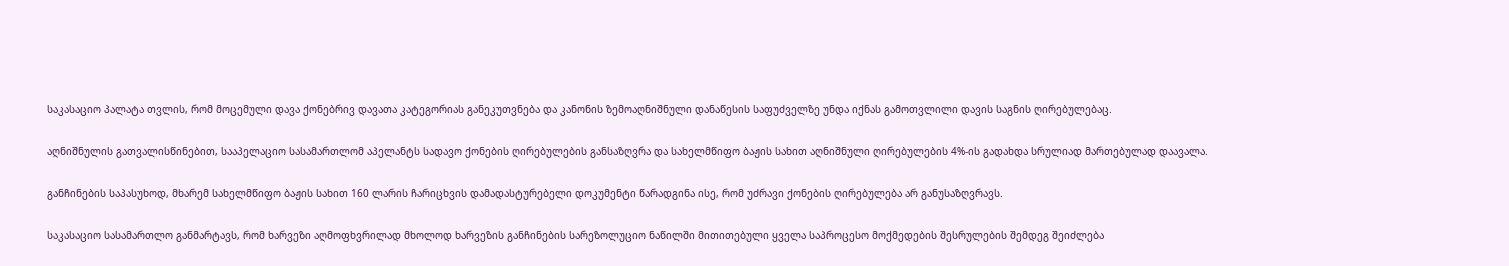საკასაციო პალატა თვლის, რომ მოცემული დავა ქონებრივ დავათა კატეგორიას განეკუთვნება და კანონის ზემოაღნიშნული დანაწესის საფუძველზე უნდა იქნას გამოთვლილი დავის საგნის ღირებულებაც.

აღნიშნულის გათვალისწინებით, სააპელაციო სასამართლომ აპელანტს სადავო ქონების ღირებულების განსაზღვრა და სახელმწიფო ბაჟის სახით აღნიშნული ღირებულების 4%-ის გადახდა სრულიად მართებულად დაავალა.

განჩინების საპასუხოდ, მხარემ სახელმწიფო ბაჟის სახით 160 ლარის ჩარიცხვის დამადასტურებელი დოკუმენტი წარადგინა ისე, რომ უძრავი ქონების ღირებულება არ განუსაზღვრავს.

საკასაციო სასამართლო განმარტავს, რომ ხარვეზი აღმოფხვრილად მხოლოდ ხარვეზის განჩინების სარეზოლუციო ნაწილში მითითებული ყველა საპროცესო მოქმედების შესრულების შემდეგ შეიძლება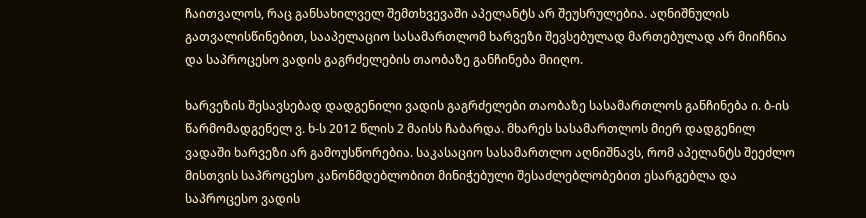ჩაითვალოს, რაც განსახილველ შემთხვევაში აპელანტს არ შეუსრულებია. აღნიშნულის გათვალისწინებით, სააპელაციო სასამართლომ ხარვეზი შევსებულად მართებულად არ მიიჩნია და საპროცესო ვადის გაგრძელების თაობაზე განჩინება მიიღო.

ხარვეზის შესავსებად დადგენილი ვადის გაგრძელები თაობაზე სასამართლოს განჩინება ი. ბ-ის წარმომადგენელ ვ. ხ-ს 2012 წლის 2 მაისს ჩაბარდა. მხარეს სასამართლოს მიერ დადგენილ ვადაში ხარვეზი არ გამოუსწორებია. საკასაციო სასამართლო აღნიშნავს, რომ აპელანტს შეეძლო მისთვის საპროცესო კანონმდებლობით მინიჭებული შესაძლებლობებით ესარგებლა და საპროცესო ვადის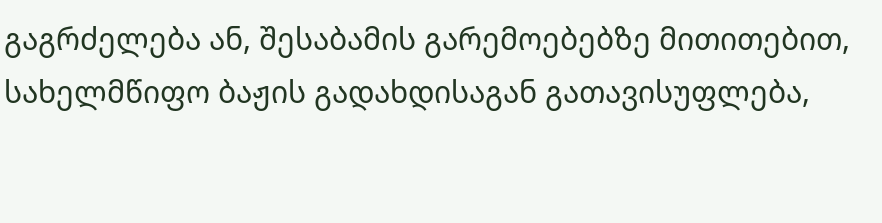გაგრძელება ან, შესაბამის გარემოებებზე მითითებით, სახელმწიფო ბაჟის გადახდისაგან გათავისუფლება,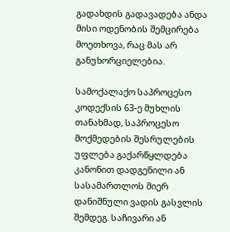გადახდის გადავადება ანდა მისი ოდენობის შემცირება მოეთხოვა, რაც მას არ განუხორციელებია.

სამოქალაქო საპროცესო კოდექსის 63-ე მუხლის თანახმად, საპროცესო მოქმედების შესრულების უფლება გაქარწყლდება კანონით დადგენილი ან სასამართლოს მიერ დანიშნული ვადის გასვლის შემდეგ. საჩივარი ან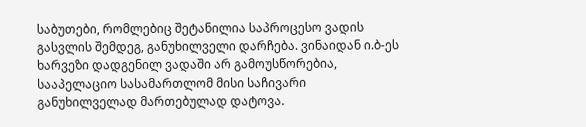საბუთები, რომლებიც შეტანილია საპროცესო ვადის გასვლის შემდეგ, განუხილველი დარჩება. ვინაიდან ი.ბ-ეს ხარვეზი დადგენილ ვადაში არ გამოუსწორებია, სააპელაციო სასამართლომ მისი საჩივარი განუხილველად მართებულად დატოვა.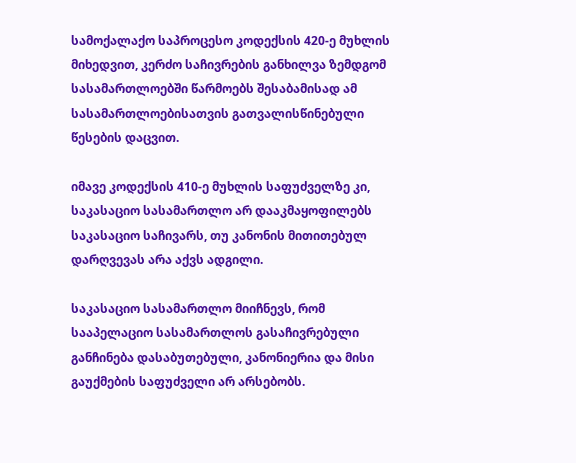სამოქალაქო საპროცესო კოდექსის 420-ე მუხლის მიხედვით, კერძო საჩივრების განხილვა ზემდგომ სასამართლოებში წარმოებს შესაბამისად ამ სასამართლოებისათვის გათვალისწინებული წესების დაცვით.

იმავე კოდექსის 410-ე მუხლის საფუძველზე კი, საკასაციო სასამართლო არ დააკმაყოფილებს საკასაციო საჩივარს, თუ კანონის მითითებულ დარღვევას არა აქვს ადგილი.

საკასაციო სასამართლო მიიჩნევს, რომ სააპელაციო სასამართლოს გასაჩივრებული განჩინება დასაბუთებული, კანონიერია და მისი გაუქმების საფუძველი არ არსებობს.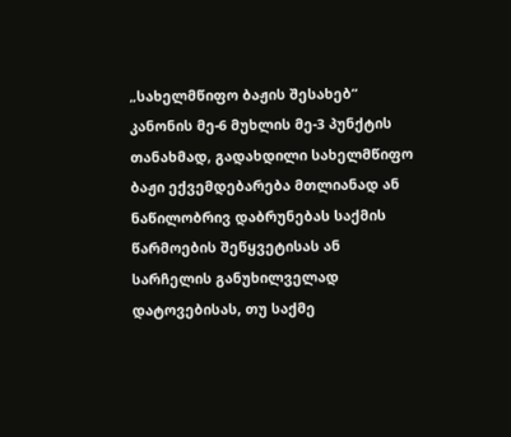„სახელმწიფო ბაჟის შესახებ“ კანონის მე-6 მუხლის მე-3 პუნქტის თანახმად, გადახდილი სახელმწიფო ბაჟი ექვემდებარება მთლიანად ან ნაწილობრივ დაბრუნებას საქმის წარმოების შეწყვეტისას ან სარჩელის განუხილველად დატოვებისას, თუ საქმე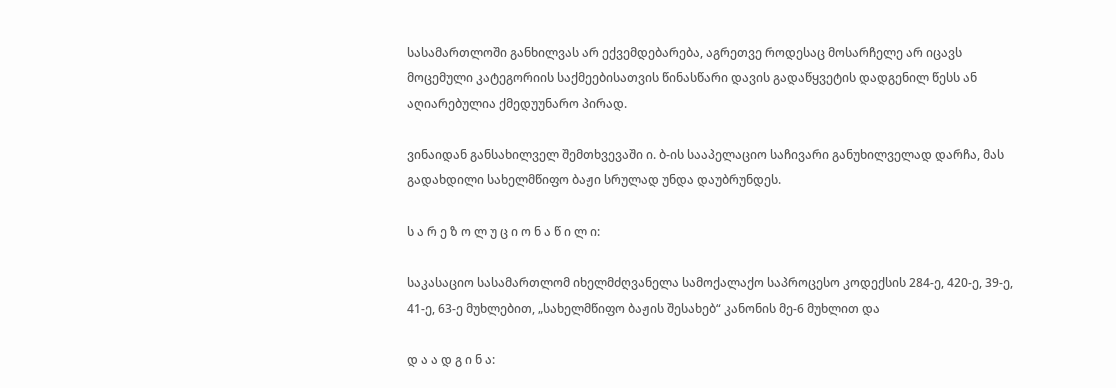სასამართლოში განხილვას არ ექვემდებარება, აგრეთვე როდესაც მოსარჩელე არ იცავს მოცემული კატეგორიის საქმეებისათვის წინასწარი დავის გადაწყვეტის დადგენილ წესს ან აღიარებულია ქმედუუნარო პირად.

ვინაიდან განსახილველ შემთხვევაში ი. ბ-ის სააპელაციო საჩივარი განუხილველად დარჩა, მას გადახდილი სახელმწიფო ბაჟი სრულად უნდა დაუბრუნდეს.

ს ა რ ე ზ ო ლ უ ც ი ო ნ ა წ ი ლ ი:

საკასაციო სასამართლომ იხელმძღვანელა სამოქალაქო საპროცესო კოდექსის 284-ე, 420-ე, 39-ე, 41-ე, 63-ე მუხლებით, „სახელმწიფო ბაჟის შესახებ“ კანონის მე-6 მუხლით და

დ ა ა დ გ ი ნ ა: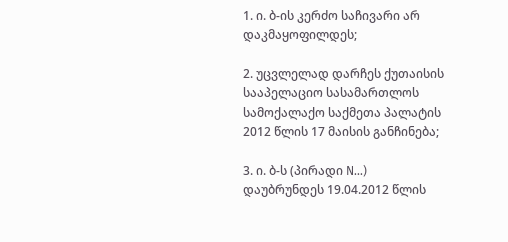1. ი. ბ-ის კერძო საჩივარი არ დაკმაყოფილდეს;

2. უცვლელად დარჩეს ქუთაისის სააპელაციო სასამართლოს სამოქალაქო საქმეთა პალატის 2012 წლის 17 მაისის განჩინება;

3. ი. ბ-ს (პირადი N...) დაუბრუნდეს 19.04.2012 წლის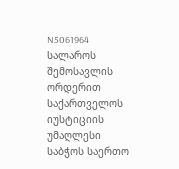N5061964 სალაროს შემოსავლის ორდერით საქართველოს იუსტიციის უმაღლესი საბჭოს საერთო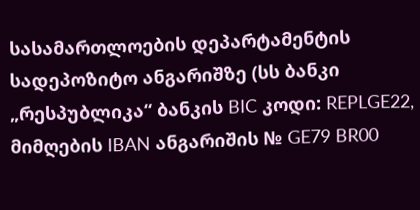სასამართლოების დეპარტამენტის სადეპოზიტო ანგარიშზე (სს ბანკი „რესპუბლიკა“ ბანკის BIC კოდი: REPLGE22, მიმღების IBAN ანგარიშის № GE79 BR00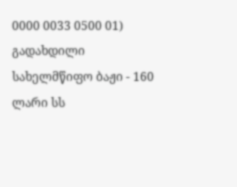0000 0033 0500 01) გადახდილი სახელმწიფო ბაჟი - 160 ლარი სს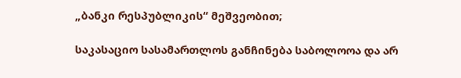„ბანკი რესპუბლიკის“ მეშვეობით;

საკასაციო სასამართლოს განჩინება საბოლოოა და არ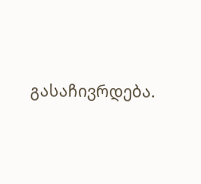გასაჩივრდება.